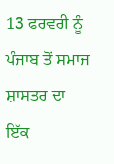13 ਫਰਵਰੀ ਨੂੰ ਪੰਜਾਬ ਤੋਂ ਸਮਾਜ ਸ਼ਾਸਤਰ ਦਾ ਇੱਕ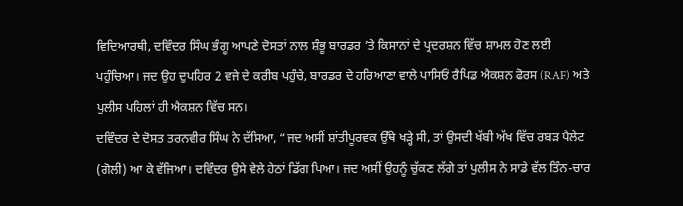ਵਿਦਿਆਰਥੀ, ਦਵਿੰਦਰ ਸਿੰਘ ਭੰਗੂ ਆਪਣੇ ਦੋਸਤਾਂ ਨਾਲ ਸ਼ੰਭੂ ਬਾਰਡਰ ’ਤੇ ਕਿਸਾਨਾਂ ਦੇ ਪ੍ਰਦਰਸ਼ਨ ਵਿੱਚ ਸ਼ਾਮਲ ਹੋਣ ਲਈ ਪਹੁੰਚਿਆ। ਜਦ ਉਹ ਦੁਪਹਿਰ 2 ਵਜੇ ਦੇ ਕਰੀਬ ਪਹੁੰਚੇ, ਬਾਰਡਰ ਦੇ ਹਰਿਆਣਾ ਵਾਲੇ ਪਾਸਿਓਂ ਰੈਪਿਡ ਐਕਸ਼ਨ ਫੋਰਸ (RAF) ਅਤੇ ਪੁਲੀਸ ਪਹਿਲਾਂ ਹੀ ਐਕਸ਼ਨ ਵਿੱਚ ਸਨ।
ਦਵਿੰਦਰ ਦੇ ਦੋਸਤ ਤਰਨਵੀਰ ਸਿੰਘ ਨੇ ਦੱਸਿਆ, “ਜਦ ਅਸੀਂ ਸ਼ਾਂਤੀਪੂਰਵਕ ਉੱਥੇ ਖੜ੍ਹੇ ਸੀ, ਤਾਂ ਉਸਦੀ ਖੱਬੀ ਅੱਖ ਵਿੱਚ ਰਬੜ ਪੈਲੇਟ (ਗੋਲੀ) ਆ ਕੇ ਵੱਜਿਆ। ਦਵਿੰਦਰ ਉਸੇ ਵੇਲੇ ਹੇਠਾਂ ਡਿੱਗ ਪਿਆ। ਜਦ ਅਸੀਂ ਉਹਨੂੰ ਚੁੱਕਣ ਲੱਗੇ ਤਾਂ ਪੁਲੀਸ ਨੇ ਸਾਡੇ ਵੱਲ ਤਿੰਨ-ਚਾਰ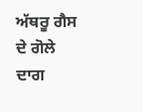ਅੱਥਰੂ ਗੈਸ ਦੇ ਗੋਲੇ ਦਾਗ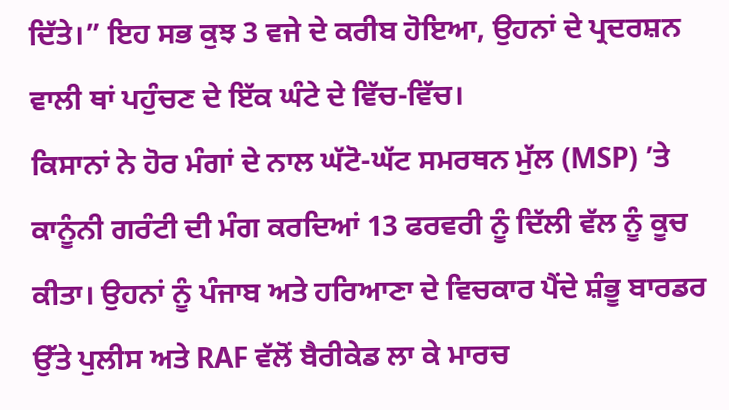ਦਿੱਤੇ।” ਇਹ ਸਭ ਕੁਝ 3 ਵਜੇ ਦੇ ਕਰੀਬ ਹੋਇਆ, ਉਹਨਾਂ ਦੇ ਪ੍ਰਦਰਸ਼ਨ ਵਾਲੀ ਥਾਂ ਪਹੁੰਚਣ ਦੇ ਇੱਕ ਘੰਟੇ ਦੇ ਵਿੱਚ-ਵਿੱਚ।
ਕਿਸਾਨਾਂ ਨੇ ਹੋਰ ਮੰਗਾਂ ਦੇ ਨਾਲ ਘੱਟੋ-ਘੱਟ ਸਮਰਥਨ ਮੁੱਲ (MSP) ’ਤੇ ਕਾਨੂੰਨੀ ਗਰੰਟੀ ਦੀ ਮੰਗ ਕਰਦਿਆਂ 13 ਫਰਵਰੀ ਨੂੰ ਦਿੱਲੀ ਵੱਲ ਨੂੰ ਕੂਚ ਕੀਤਾ। ਉਹਨਾਂ ਨੂੰ ਪੰਜਾਬ ਅਤੇ ਹਰਿਆਣਾ ਦੇ ਵਿਚਕਾਰ ਪੈਂਦੇ ਸ਼ੰਭੂ ਬਾਰਡਰ ਉੱਤੇ ਪੁਲੀਸ ਅਤੇ RAF ਵੱਲੋਂ ਬੈਰੀਕੇਡ ਲਾ ਕੇ ਮਾਰਚ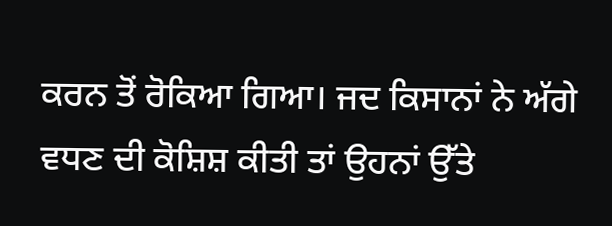ਕਰਨ ਤੋਂ ਰੋਕਿਆ ਗਿਆ। ਜਦ ਕਿਸਾਨਾਂ ਨੇ ਅੱਗੇ ਵਧਣ ਦੀ ਕੋਸ਼ਿਸ਼ ਕੀਤੀ ਤਾਂ ਉਹਨਾਂ ਉੱਤੇ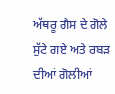ਅੱਥਰੂ ਗੈਸ ਦੇ ਗੋਲੇ ਸੁੱਟੇ ਗਏ ਅਤੇ ਰਬੜ ਦੀਆਂ ਗੋਲੀਆਂ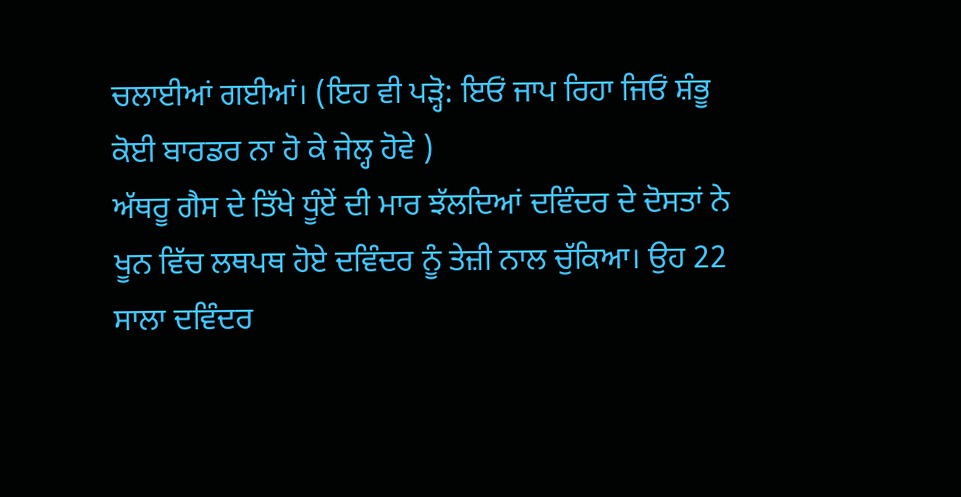ਚਲਾਈਆਂ ਗਈਆਂ। (ਇਹ ਵੀ ਪੜ੍ਹੋ: ਇਓਂ ਜਾਪ ਰਿਹਾ ਜਿਓਂ ਸ਼ੰਭੂ ਕੋਈ ਬਾਰਡਰ ਨਾ ਹੋ ਕੇ ਜੇਲ੍ਹ ਹੋਵੇ )
ਅੱਥਰੂ ਗੈਸ ਦੇ ਤਿੱਖੇ ਧੂੰਏਂ ਦੀ ਮਾਰ ਝੱਲਦਿਆਂ ਦਵਿੰਦਰ ਦੇ ਦੋਸਤਾਂ ਨੇ ਖੂਨ ਵਿੱਚ ਲਥਪਥ ਹੋਏ ਦਵਿੰਦਰ ਨੂੰ ਤੇਜ਼ੀ ਨਾਲ ਚੁੱਕਿਆ। ਉਹ 22 ਸਾਲਾ ਦਵਿੰਦਰ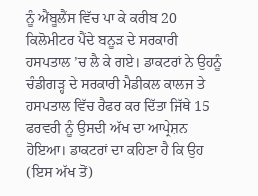ਨੂੰ ਐਂਬੂਲੈਂਸ ਵਿੱਚ ਪਾ ਕੇ ਕਰੀਬ 20 ਕਿਲੋਮੀਟਰ ਪੈਂਦੇ ਬਨੂੜ ਦੇ ਸਰਕਾਰੀ ਹਸਪਤਾਲ ’ਚ ਲੈ ਕੇ ਗਏ। ਡਾਕਟਰਾਂ ਨੇ ਉਹਨੂੰ ਚੰਡੀਗੜ੍ਹ ਦੇ ਸਰਕਾਰੀ ਮੈਡੀਕਲ ਕਾਲਜ ਤੇ ਹਸਪਤਾਲ ਵਿੱਚ ਰੈਫਰ ਕਰ ਦਿੱਤਾ ਜਿੱਥੇ 15 ਫਰਵਰੀ ਨੂੰ ਉਸਦੀ ਅੱਖ ਦਾ ਆਪ੍ਰੇਸ਼ਨ ਹੋਇਆ। ਡਾਕਟਰਾਂ ਦਾ ਕਹਿਣਾ ਹੈ ਕਿ ਉਹ (ਇਸ ਅੱਖ ਤੋਂ)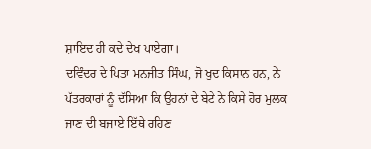ਸ਼ਾਇਦ ਹੀ ਕਦੇ ਦੇਖ ਪਾਏਗਾ।
ਦਵਿੰਦਰ ਦੇ ਪਿਤਾ ਮਨਜੀਤ ਸਿੰਘ, ਜੋ ਖੁਦ ਕਿਸਾਨ ਹਨ, ਨੇ ਪੱਤਰਕਾਰਾਂ ਨੂੰ ਦੱਸਿਆ ਕਿ ਉਹਨਾਂ ਦੇ ਬੇਟੇ ਨੇ ਕਿਸੇ ਹੋਰ ਮੁਲਕ ਜਾਣ ਦੀ ਬਜਾਏ ਇੱਥੇ ਰਹਿਣ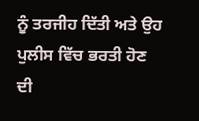ਨੂੰ ਤਰਜੀਹ ਦਿੱਤੀ ਅਤੇ ਉਹ ਪੁਲੀਸ ਵਿੱਚ ਭਰਤੀ ਹੋਣ ਦੀ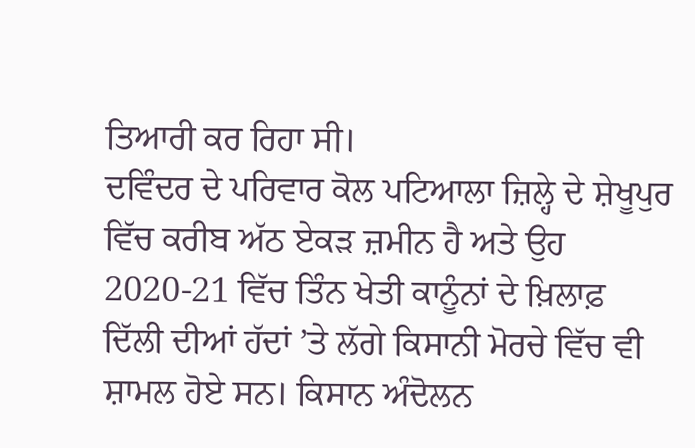ਤਿਆਰੀ ਕਰ ਰਿਹਾ ਸੀ।
ਦਵਿੰਦਰ ਦੇ ਪਰਿਵਾਰ ਕੋਲ ਪਟਿਆਲਾ ਜ਼ਿਲ੍ਹੇ ਦੇ ਸ਼ੇਖੂਪੁਰ ਵਿੱਚ ਕਰੀਬ ਅੱਠ ਏਕੜ ਜ਼ਮੀਨ ਹੈ ਅਤੇ ਉਹ 2020-21 ਵਿੱਚ ਤਿੰਨ ਖੇਤੀ ਕਾਨੂੰਨਾਂ ਦੇ ਖ਼ਿਲਾਫ਼ ਦਿੱਲੀ ਦੀਆਂ ਹੱਦਾਂ ’ਤੇ ਲੱਗੇ ਕਿਸਾਨੀ ਮੋਰਚੇ ਵਿੱਚ ਵੀ ਸ਼ਾਮਲ ਹੋਏ ਸਨ। ਕਿਸਾਨ ਅੰਦੋਲਨ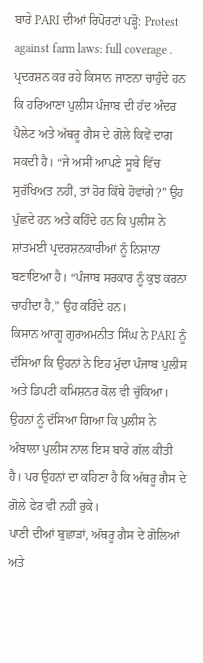ਬਾਰੇ PARI ਦੀਆਂ ਰਿਪੋਰਟਾਂ ਪੜ੍ਹੋ: Protest against farm laws: full coverage .
ਪ੍ਰਦਰਸ਼ਨ ਕਰ ਰਹੇ ਕਿਸਾਨ ਜਾਣਨਾ ਚਾਹੁੰਦੇ ਹਨ ਕਿ ਹਰਿਆਣਾ ਪੁਲੀਸ ਪੰਜਾਬ ਦੀ ਹੱਦ ਅੰਦਰ ਪੈਲੇਟ ਅਤੇ ਅੱਥਰੂ ਗੈਸ ਦੇ ਗੋਲੇ ਕਿਵੇਂ ਦਾਗ ਸਕਦੀ ਹੈ। “ਜੇ ਅਸੀਂ ਆਪਣੇ ਸੂਬੇ ਵਿੱਚ ਸੁਰੱਖਿਅਤ ਨਹੀਂ, ਤਾਂ ਹੋਰ ਕਿੱਥੇ ਹੋਵਾਂਗੇ?” ਉਹ ਪੁੱਛਦੇ ਹਨ ਅਤੇ ਕਹਿੰਦੇ ਹਨ ਕਿ ਪੁਲੀਸ ਨੇ ਸ਼ਾਂਤਮਈ ਪ੍ਰਦਰਸ਼ਨਕਾਰੀਆਂ ਨੂੰ ਨਿਸ਼ਾਨਾ ਬਣਾਇਆ ਹੈ। “ਪੰਜਾਬ ਸਰਕਾਰ ਨੂੰ ਕੁਝ ਕਰਨਾ ਚਾਹੀਦਾ ਹੈ,” ਉਹ ਕਹਿੰਦੇ ਹਨ।
ਕਿਸਾਨ ਆਗੂ ਗੁਰਅਮਨੀਤ ਸਿੰਘ ਨੇ PARI ਨੂੰ ਦੱਸਿਆ ਕਿ ਉਹਨਾਂ ਨੇ ਇਹ ਮੁੱਦਾ ਪੰਜਾਬ ਪੁਲੀਸ ਅਤੇ ਡਿਪਟੀ ਕਮਿਸ਼ਨਰ ਕੋਲ ਵੀ ਚੁੱਕਿਆ। ਉਹਨਾਂ ਨੂੰ ਦੱਸਿਆ ਗਿਆ ਕਿ ਪੁਲੀਸ ਨੇ ਅੰਬਾਲਾ ਪੁਲੀਸ ਨਾਲ ਇਸ ਬਾਰੇ ਗੱਲ ਕੀਤੀ ਹੈ। ਪਰ ਉਹਨਾਂ ਦਾ ਕਹਿਣਾ ਹੈ ਕਿ ਅੱਥਰੂ ਗੈਸ ਦੇ ਗੋਲੇ ਫੇਰ ਵੀ ਨਹੀਂ ਰੁਕੇ।
ਪਾਣੀ ਦੀਆਂ ਬੁਛਾੜਾਂ, ਅੱਥਰੂ ਗੈਸ ਦੇ ਗੋਲਿਆਂ ਅਤੇ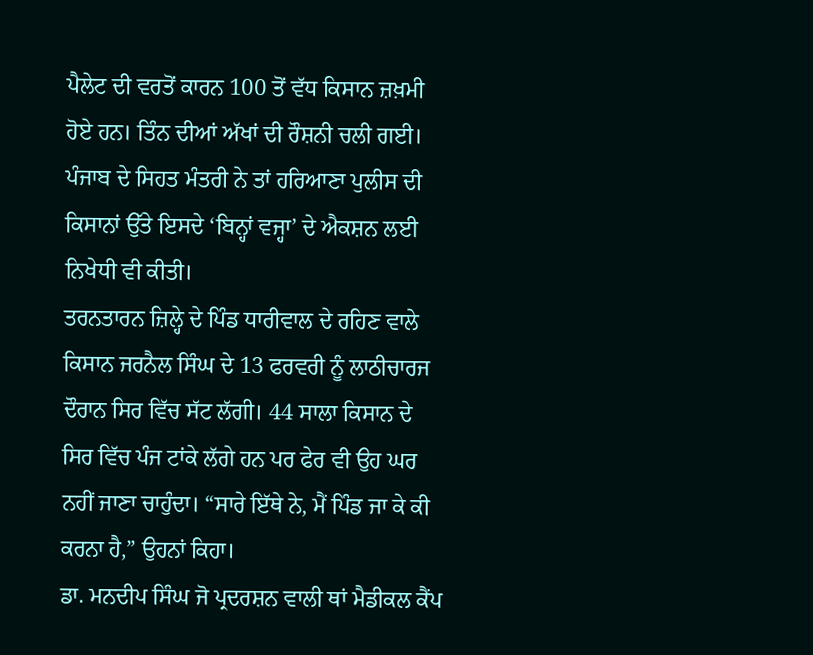ਪੈਲੇਟ ਦੀ ਵਰਤੋਂ ਕਾਰਨ 100 ਤੋਂ ਵੱਧ ਕਿਸਾਨ ਜ਼ਖ਼ਮੀ ਹੋਏ ਹਨ। ਤਿੰਨ ਦੀਆਂ ਅੱਖਾਂ ਦੀ ਰੌਸ਼ਨੀ ਚਲੀ ਗਈ। ਪੰਜਾਬ ਦੇ ਸਿਹਤ ਮੰਤਰੀ ਨੇ ਤਾਂ ਹਰਿਆਣਾ ਪੁਲੀਸ ਦੀ ਕਿਸਾਨਾਂ ਉੱਤੇ ਇਸਦੇ ‘ਬਿਨ੍ਹਾਂ ਵਜ੍ਹਾ’ ਦੇ ਐਕਸ਼ਨ ਲਈ ਨਿਖੇਧੀ ਵੀ ਕੀਤੀ।
ਤਰਨਤਾਰਨ ਜ਼ਿਲ੍ਹੇ ਦੇ ਪਿੰਡ ਧਾਰੀਵਾਲ ਦੇ ਰਹਿਣ ਵਾਲੇ ਕਿਸਾਨ ਜਰਨੈਲ ਸਿੰਘ ਦੇ 13 ਫਰਵਰੀ ਨੂੰ ਲਾਠੀਚਾਰਜ ਦੌਰਾਨ ਸਿਰ ਵਿੱਚ ਸੱਟ ਲੱਗੀ। 44 ਸਾਲਾ ਕਿਸਾਨ ਦੇ ਸਿਰ ਵਿੱਚ ਪੰਜ ਟਾਂਕੇ ਲੱਗੇ ਹਨ ਪਰ ਫੇਰ ਵੀ ਉਹ ਘਰ ਨਹੀਂ ਜਾਣਾ ਚਾਹੁੰਦਾ। “ਸਾਰੇ ਇੱਥੇ ਨੇ, ਮੈਂ ਪਿੰਡ ਜਾ ਕੇ ਕੀ ਕਰਨਾ ਹੈ,” ਉਹਨਾਂ ਕਿਹਾ।
ਡਾ. ਮਨਦੀਪ ਸਿੰਘ ਜੋ ਪ੍ਰਦਰਸ਼ਨ ਵਾਲੀ ਥਾਂ ਮੈਡੀਕਲ ਕੈਂਪ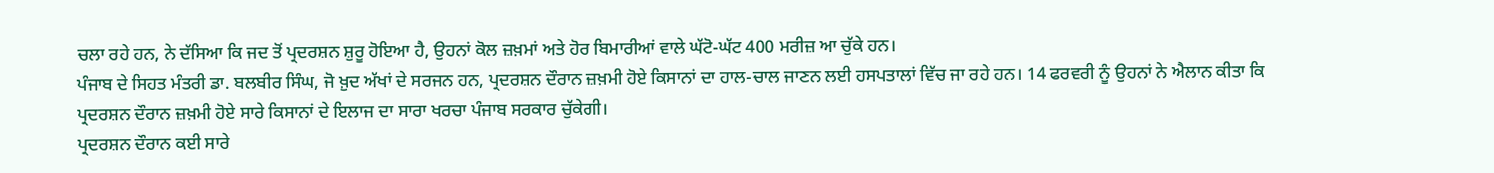ਚਲਾ ਰਹੇ ਹਨ, ਨੇ ਦੱਸਿਆ ਕਿ ਜਦ ਤੋਂ ਪ੍ਰਦਰਸ਼ਨ ਸ਼ੁਰੂ ਹੋਇਆ ਹੈ, ਉਹਨਾਂ ਕੋਲ ਜ਼ਖ਼ਮਾਂ ਅਤੇ ਹੋਰ ਬਿਮਾਰੀਆਂ ਵਾਲੇ ਘੱਟੋ-ਘੱਟ 400 ਮਰੀਜ਼ ਆ ਚੁੱਕੇ ਹਨ।
ਪੰਜਾਬ ਦੇ ਸਿਹਤ ਮੰਤਰੀ ਡਾ. ਬਲਬੀਰ ਸਿੰਘ, ਜੋ ਖ਼ੁਦ ਅੱਖਾਂ ਦੇ ਸਰਜਨ ਹਨ, ਪ੍ਰਦਰਸ਼ਨ ਦੌਰਾਨ ਜ਼ਖ਼ਮੀ ਹੋਏ ਕਿਸਾਨਾਂ ਦਾ ਹਾਲ-ਚਾਲ ਜਾਣਨ ਲਈ ਹਸਪਤਾਲਾਂ ਵਿੱਚ ਜਾ ਰਹੇ ਹਨ। 14 ਫਰਵਰੀ ਨੂੰ ਉਹਨਾਂ ਨੇ ਐਲਾਨ ਕੀਤਾ ਕਿ ਪ੍ਰਦਰਸ਼ਨ ਦੌਰਾਨ ਜ਼ਖ਼ਮੀ ਹੋਏ ਸਾਰੇ ਕਿਸਾਨਾਂ ਦੇ ਇਲਾਜ ਦਾ ਸਾਰਾ ਖਰਚਾ ਪੰਜਾਬ ਸਰਕਾਰ ਚੁੱਕੇਗੀ।
ਪ੍ਰਦਰਸ਼ਨ ਦੌਰਾਨ ਕਈ ਸਾਰੇ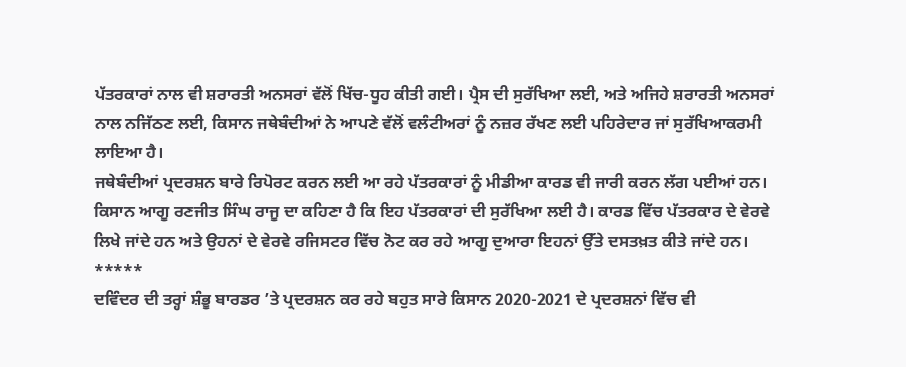ਪੱਤਰਕਾਰਾਂ ਨਾਲ ਵੀ ਸ਼ਰਾਰਤੀ ਅਨਸਰਾਂ ਵੱਲੋਂ ਖਿੱਚ-ਧੂਹ ਕੀਤੀ ਗਈ। ਪ੍ਰੈਸ ਦੀ ਸੁਰੱਖਿਆ ਲਈ, ਅਤੇ ਅਜਿਹੇ ਸ਼ਰਾਰਤੀ ਅਨਸਰਾਂ ਨਾਲ ਨਜਿੱਠਣ ਲਈ, ਕਿਸਾਨ ਜਥੇਬੰਦੀਆਂ ਨੇ ਆਪਣੇ ਵੱਲੋਂ ਵਲੰਟੀਅਰਾਂ ਨੂੰ ਨਜ਼ਰ ਰੱਖਣ ਲਈ ਪਹਿਰੇਦਾਰ ਜਾਂ ਸੁਰੱਖਿਆਕਰਮੀ ਲਾਇਆ ਹੈ।
ਜਥੇਬੰਦੀਆਂ ਪ੍ਰਦਰਸ਼ਨ ਬਾਰੇ ਰਿਪੋਰਟ ਕਰਨ ਲਈ ਆ ਰਹੇ ਪੱਤਰਕਾਰਾਂ ਨੂੰ ਮੀਡੀਆ ਕਾਰਡ ਵੀ ਜਾਰੀ ਕਰਨ ਲੱਗ ਪਈਆਂ ਹਨ। ਕਿਸਾਨ ਆਗੂ ਰਣਜੀਤ ਸਿੰਘ ਰਾਜੂ ਦਾ ਕਹਿਣਾ ਹੈ ਕਿ ਇਹ ਪੱਤਰਕਾਰਾਂ ਦੀ ਸੁਰੱਖਿਆ ਲਈ ਹੈ। ਕਾਰਡ ਵਿੱਚ ਪੱਤਰਕਾਰ ਦੇ ਵੇਰਵੇ ਲਿਖੇ ਜਾਂਦੇ ਹਨ ਅਤੇ ਉਹਨਾਂ ਦੇ ਵੇਰਵੇ ਰਜਿਸਟਰ ਵਿੱਚ ਨੋਟ ਕਰ ਰਹੇ ਆਗੂ ਦੁਆਰਾ ਇਹਨਾਂ ਉੱਤੇ ਦਸਤਖ਼ਤ ਕੀਤੇ ਜਾਂਦੇ ਹਨ।
*****
ਦਵਿੰਦਰ ਦੀ ਤਰ੍ਹਾਂ ਸ਼ੰਭੂ ਬਾਰਡਰ ’ਤੇ ਪ੍ਰਦਰਸ਼ਨ ਕਰ ਰਹੇ ਬਹੁਤ ਸਾਰੇ ਕਿਸਾਨ 2020-2021 ਦੇ ਪ੍ਰਦਰਸ਼ਨਾਂ ਵਿੱਚ ਵੀ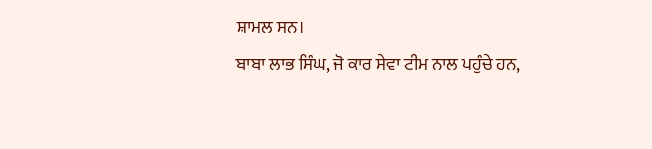ਸ਼ਾਮਲ ਸਨ।
ਬਾਬਾ ਲਾਭ ਸਿੰਘ, ਜੋ ਕਾਰ ਸੇਵਾ ਟੀਮ ਨਾਲ ਪਹੁੰਚੇ ਹਨ,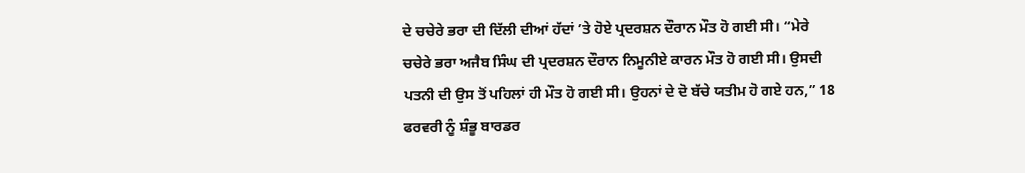ਦੇ ਚਚੇਰੇ ਭਰਾ ਦੀ ਦਿੱਲੀ ਦੀਆਂ ਹੱਦਾਂ ’ਤੇ ਹੋਏ ਪ੍ਰਦਰਸ਼ਨ ਦੌਰਾਨ ਮੌਤ ਹੋ ਗਈ ਸੀ। “ਮੇਰੇ ਚਚੇਰੇ ਭਰਾ ਅਜੈਬ ਸਿੰਘ ਦੀ ਪ੍ਰਦਰਸ਼ਨ ਦੌਰਾਨ ਨਿਮੂਨੀਏ ਕਾਰਨ ਮੌਤ ਹੋ ਗਈ ਸੀ। ਉਸਦੀ ਪਤਨੀ ਦੀ ਉਸ ਤੋਂ ਪਹਿਲਾਂ ਹੀ ਮੌਤ ਹੋ ਗਈ ਸੀ। ਉਹਨਾਂ ਦੇ ਦੋ ਬੱਚੇ ਯਤੀਮ ਹੋ ਗਏ ਹਨ,” 18 ਫਰਵਰੀ ਨੂੰ ਸ਼ੰਭੂ ਬਾਰਡਰ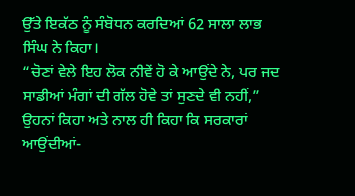ਉੱਤੇ ਇਕੱਠ ਨੂੰ ਸੰਬੋਧਨ ਕਰਦਿਆਂ 62 ਸਾਲਾ ਲਾਭ ਸਿੰਘ ਨੇ ਕਿਹਾ।
“ਚੋਣਾਂ ਵੇਲੇ ਇਹ ਲੋਕ ਨੀਵੇਂ ਹੋ ਕੇ ਆਉਂਦੇ ਨੇ, ਪਰ ਜਦ ਸਾਡੀਆਂ ਮੰਗਾਂ ਦੀ ਗੱਲ ਹੋਵੇ ਤਾਂ ਸੁਣਦੇ ਵੀ ਨਹੀਂ,” ਉਹਨਾਂ ਕਿਹਾ ਅਤੇ ਨਾਲ ਹੀ ਕਿਹਾ ਕਿ ਸਰਕਾਰਾਂ ਆਉਂਦੀਆਂ-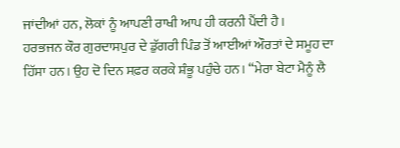ਜਾਂਦੀਆਂ ਹਨ, ਲੋਕਾਂ ਨੂੰ ਆਪਣੀ ਰਾਖੀ ਆਪ ਹੀ ਕਰਨੀ ਪੈਂਦੀ ਹੈ।
ਹਰਭਜਨ ਕੌਰ ਗੁਰਦਾਸਪੁਰ ਦੇ ਡੁੱਗਰੀ ਪਿੰਡ ਤੋਂ ਆਈਆਂ ਔਰਤਾਂ ਦੇ ਸਮੂਹ ਦਾ ਹਿੱਸਾ ਹਨ। ਉਹ ਦੋ ਦਿਨ ਸਫ਼ਰ ਕਰਕੇ ਸ਼ੰਭੂ ਪਹੁੰਚੇ ਹਨ। “ਮੇਰਾ ਬੇਟਾ ਮੈਨੂੰ ਲੈ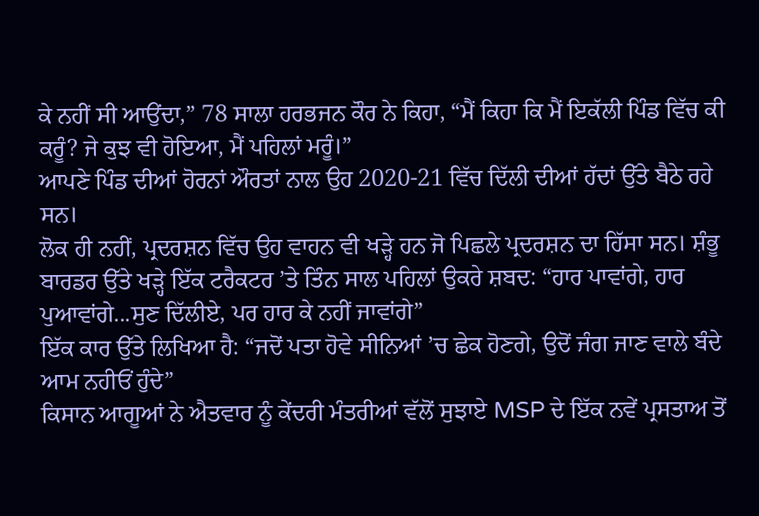ਕੇ ਨਹੀਂ ਸੀ ਆਉਂਦਾ,” 78 ਸਾਲਾ ਹਰਭਜਨ ਕੌਰ ਨੇ ਕਿਹਾ, “ਮੈਂ ਕਿਹਾ ਕਿ ਮੈਂ ਇਕੱਲੀ ਪਿੰਡ ਵਿੱਚ ਕੀ ਕਰੂੰ? ਜੇ ਕੁਝ ਵੀ ਹੋਇਆ, ਮੈਂ ਪਹਿਲਾਂ ਮਰੂੰ।”
ਆਪਣੇ ਪਿੰਡ ਦੀਆਂ ਹੋਰਨਾਂ ਔਰਤਾਂ ਨਾਲ ਉਹ 2020-21 ਵਿੱਚ ਦਿੱਲੀ ਦੀਆਂ ਹੱਦਾਂ ਉੱਤੇ ਬੈਠੇ ਰਹੇ ਸਨ।
ਲੋਕ ਹੀ ਨਹੀਂ, ਪ੍ਰਦਰਸ਼ਨ ਵਿੱਚ ਉਹ ਵਾਹਨ ਵੀ ਖੜ੍ਹੇ ਹਨ ਜੋ ਪਿਛਲੇ ਪ੍ਰਦਰਸ਼ਨ ਦਾ ਹਿੱਸਾ ਸਨ। ਸ਼ੰਭੂ ਬਾਰਡਰ ਉੱਤੇ ਖੜ੍ਹੇ ਇੱਕ ਟਰੈਕਟਰ ’ਤੇ ਤਿੰਨ ਸਾਲ ਪਹਿਲਾਂ ਉਕਰੇ ਸ਼ਬਦ: “ਹਾਰ ਪਾਵਾਂਗੇ, ਹਾਰ ਪੁਆਵਾਂਗੇ...ਸੁਣ ਦਿੱਲੀਏ, ਪਰ ਹਾਰ ਕੇ ਨਹੀਂ ਜਾਵਾਂਗੇ”
ਇੱਕ ਕਾਰ ਉੱਤੇ ਲਿਖਿਆ ਹੈ: “ਜਦੋਂ ਪਤਾ ਹੋਵੇ ਸੀਨਿਆਂ ’ਚ ਛੇਕ ਹੋਣਗੇ, ਉਦੋਂ ਜੰਗ ਜਾਣ ਵਾਲੇ ਬੰਦੇ ਆਮ ਨਹੀਓਂ ਹੁੰਦੇ”
ਕਿਸਾਨ ਆਗੂਆਂ ਨੇ ਐਤਵਾਰ ਨੂੰ ਕੇਂਦਰੀ ਮੰਤਰੀਆਂ ਵੱਲੋਂ ਸੁਝਾਏ MSP ਦੇ ਇੱਕ ਨਵੇਂ ਪ੍ਰਸਤਾਅ ਤੋਂ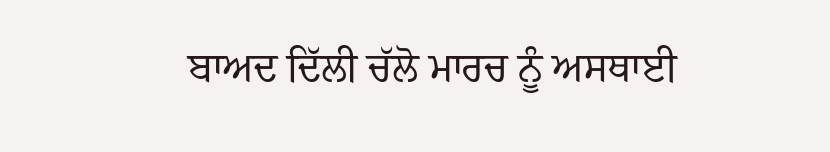ਬਾਅਦ ਦਿੱਲੀ ਚੱਲੋ ਮਾਰਚ ਨੂੰ ਅਸਥਾਈ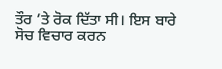ਤੌਰ ’ਤੇ ਰੋਕ ਦਿੱਤਾ ਸੀ। ਇਸ ਬਾਰੇ ਸੋਚ ਵਿਚਾਰ ਕਰਨ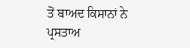ਤੋਂ ਬਾਅਦ ਕਿਸਾਨਾਂ ਨੇ ਪ੍ਰਸਤਾਅ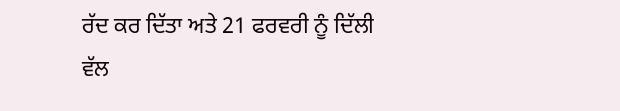ਰੱਦ ਕਰ ਦਿੱਤਾ ਅਤੇ 21 ਫਰਵਰੀ ਨੂੰ ਦਿੱਲੀ ਵੱਲ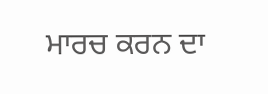ਮਾਰਚ ਕਰਨ ਦਾ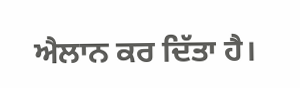ਐਲਾਨ ਕਰ ਦਿੱਤਾ ਹੈ।